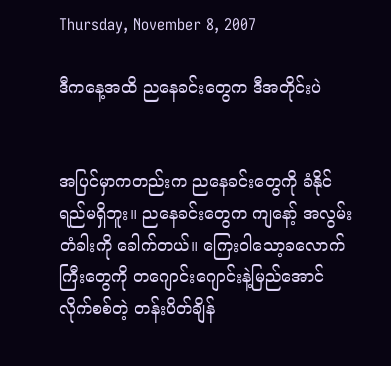Thursday, November 8, 2007

ဒီကနေ့အထိ ညနေခင်းတွေက ဒီအတိုင်းပဲ


အပြင်မှာကတည်းက ညနေခင်းတွေကို ခံနိုင်ရည်မရှိဘူး။ ညနေခင်းတွေက ကျနော့် အလွမ်းတံခါးကို ခေါက်တယ်။ ကြေးဝါသော့ခလောက်ကြီးတွေကို တဂျောင်းဂျောင်းနဲ့မြည်အောင် လိုက်စစ်တဲ့ တန်းပိတ်ချိန်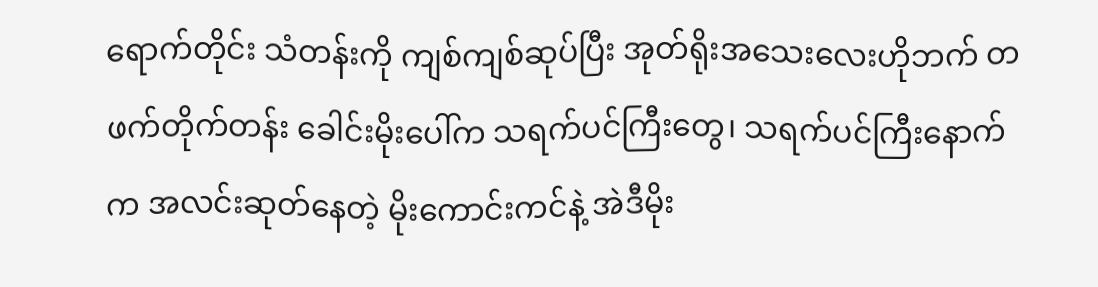ရောက်တိုင်း သံတန်းကို ကျစ်ကျစ်ဆုပ်ပြီး အုတ်ရိုးအသေးလေးဟိုဘက် တဖက်တိုက်တန်း ခေါင်းမိုးပေါ်က သရက်ပင်ကြီးတွေ၊ သရက်ပင်ကြီးနောက်က အလင်းဆုတ်နေတဲ့ မိုးကောင်းကင်နဲ့ အဲဒီမိုး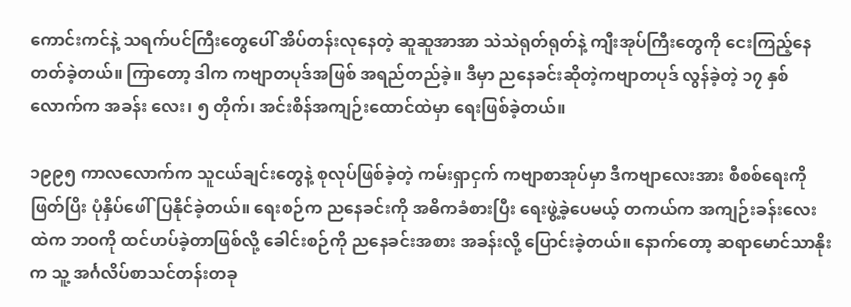ကောင်းကင်နဲ့ သရက်ပင်ကြီးတွေပေါ် အိပ်တန်းလုနေတဲ့ ဆူဆူအာအာ သဲသဲရုတ်ရုတ်နဲ့ ကျီးအုပ်ကြီးတွေကို ငေးကြည့်နေတတ်ခဲ့တယ်။ ကြာတော့ ဒါက ကဗျာတပုဒ်အဖြစ် အရည်တည်ခဲ့။ ဒီမှာ ညနေခင်းဆိုတဲ့ကဗျာတပုဒ် လွန်ခဲ့တဲ့ ၁၇ နှစ်လောက်က အခန်း လေး၊ ၅ တိုက်၊ အင်းစိန်အကျဉ်းထောင်ထဲမှာ ရေးဖြစ်ခဲ့တယ်။

၁၉၉၅ ကာလလောက်က သူငယ်ချင်းတွေနဲ့ စုလုပ်ဖြစ်ခဲ့တဲ့ ကမ်းရှာငှက် ကဗျာစာအုပ်မှာ ဒီကဗျာလေးအား စီစစ်ရေးကိုဖြတ်ပြိး ပုံနှိပ်ဖေါ်ပြနိုင်ခဲ့တယ်။ ရေးစဉ်က ညနေခင်းကို အဓိကခံစားပြီး ရေးဖွဲ့ခဲ့ပေမယ့် တကယ်က အကျဉ်းခန်းလေးထဲက ဘဝကို ထင်ဟပ်ခဲ့တာဖြစ်လို့ ခေါင်းစဉ်ကို ညနေခင်းအစား အခန်းလို့ ပြောင်းခဲ့တယ်။ နောက်တော့ ဆရာမောင်သာနိုးက သူ့ အင်္ဂလိပ်စာသင်တန်းတခု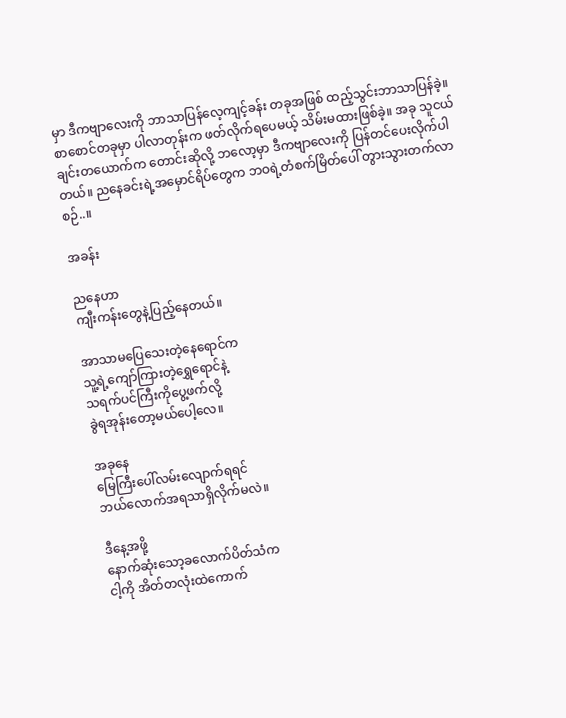မှာ ဒီကဗျာလေးကို ဘာသာပြန်လေ့ကျင့်ခန်း တခုအဖြစ် ထည့်သွင်းဘာသာပြန်ခဲ့။ စာစောင်တခုမှာ ပါလာတုန်းက ဖတ်လိုက်ရပေမယ့် သိမ်းမထားဖြစ်ခဲ့။ အခု သူငယ်ချင်းတယောက်က တောင်းဆိုလို့ ဘလော့မှာ ဒီကဗျာလေးကို ပြန်တင်ပေးလိုက်ပါတယ်။ ညနေခင်းရဲ့အမှောင်ရိပ်တွေက ဘဝရဲ့တံစက်မြိတ်ပေါ် တွားသွားတက်လာစဉ်..။

အခန်း

ညနေဟာ
ကျီးကန်းတွေနဲ့ပြည့်နေတယ်။

အာသာမပြေသေးတဲ့နေရောင်က
သူ့ရဲ့ကျော်ကြားတဲ့ရွှေရောင်နဲ့
သရက်ပင်ကြီးကိုပွေ့ဖက်လို့
ခွဲရအုန်းတော့မယ်ပေါ့လေ။

အခုနေ
မြေကြီးပေါ်လမ်းလျောက်ရရင်
ဘယ်လောက်အရသာရှိလိုက်မလဲ။

ဒီနေ့အဖို့
နောက်ဆုံးသော့ခလောက်ပိတ်သံက
ငါ့ကို အိတ်တလုံးထဲကောက်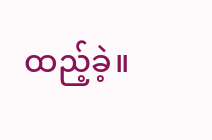ထည့်ခဲ့။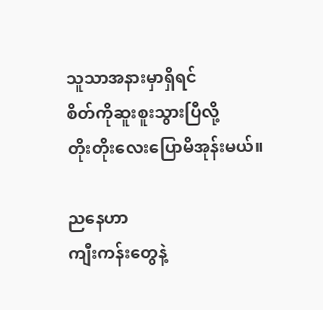သူသာအနားမှာရှိရင်
စိတ်ကိုဆူးစူးသွားပြီလို့
တိုးတိုးလေးပြောမိအုန်းမယ်။

ညနေဟာ
ကျီးကန်းတွေနဲ့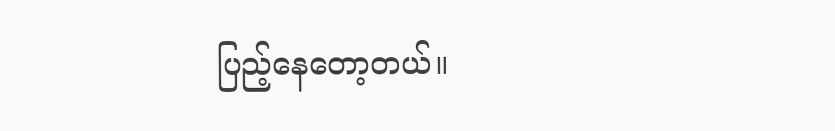ပြည့်နေတော့တယ်။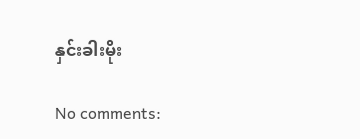နှင်းခါးမိုး

No comments: